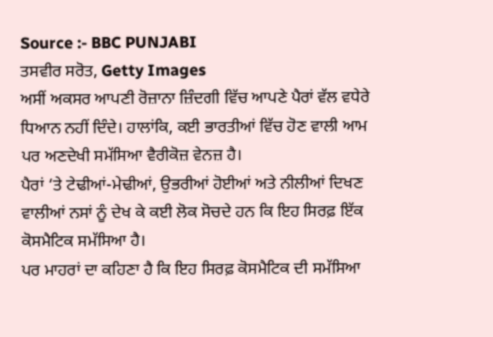Source :- BBC PUNJABI
ਤਸਵੀਰ ਸਰੋਤ, Getty Images
ਅਸੀਂ ਅਕਸਰ ਆਪਣੀ ਰੋਜ਼ਾਨਾ ਜ਼ਿੰਦਗੀ ਵਿੱਚ ਆਪਣੇ ਪੈਰਾਂ ਵੱਲ ਵਧੇਰੇ ਧਿਆਨ ਨਹੀਂ ਦਿੰਦੇ। ਹਾਲਾਂਕਿ, ਕਈ ਭਾਰਤੀਆਂ ਵਿੱਚ ਹੋਣ ਵਾਲੀ ਆਮ ਪਰ ਅਣਦੇਖੀ ਸਮੱਸਿਆ ਵੈਰੀਕੋਜ਼ ਵੇਨਜ਼ ਹੈ।
ਪੈਰਾਂ ‘ਤੇ ਟੇਢੀਆਂ-ਮੇਢੀਆਂ, ਉਭਰੀਆਂ ਹੋਈਆਂ ਅਤੇ ਨੀਲੀਆਂ ਦਿਖਣ ਵਾਲੀਆਂ ਨਸਾਂ ਨੂੰ ਦੇਖ ਕੇ ਕਈ ਲੋਕ ਸੋਚਦੇ ਹਨ ਕਿ ਇਹ ਸਿਰਫ਼ ਇੱਕ ਕੋਸਮੈਟਿਕ ਸਮੱਸਿਆ ਹੈ।
ਪਰ ਮਾਹਰਾਂ ਦਾ ਕਹਿਣਾ ਹੈ ਕਿ ਇਹ ਸਿਰਫ਼ ਕੋਸਮੈਟਿਕ ਦੀ ਸਮੱਸਿਆ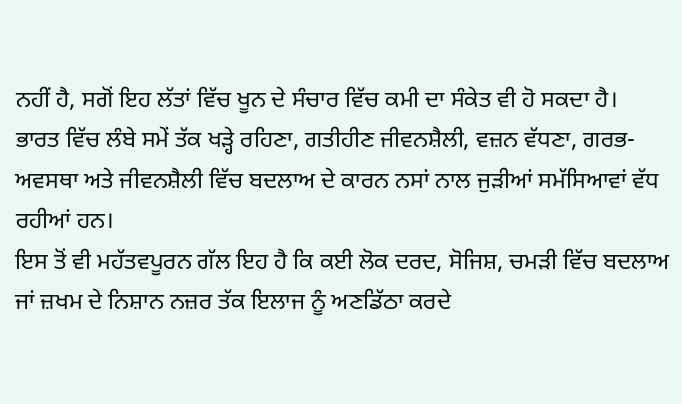ਨਹੀਂ ਹੈ, ਸਗੋਂ ਇਹ ਲੱਤਾਂ ਵਿੱਚ ਖੂਨ ਦੇ ਸੰਚਾਰ ਵਿੱਚ ਕਮੀ ਦਾ ਸੰਕੇਤ ਵੀ ਹੋ ਸਕਦਾ ਹੈ।
ਭਾਰਤ ਵਿੱਚ ਲੰਬੇ ਸਮੇਂ ਤੱਕ ਖੜ੍ਹੇ ਰਹਿਣਾ, ਗਤੀਹੀਣ ਜੀਵਨਸ਼ੈਲੀ, ਵਜ਼ਨ ਵੱਧਣਾ, ਗਰਭ-ਅਵਸਥਾ ਅਤੇ ਜੀਵਨਸ਼ੈਲੀ ਵਿੱਚ ਬਦਲਾਅ ਦੇ ਕਾਰਨ ਨਸਾਂ ਨਾਲ ਜੁੜੀਆਂ ਸਮੱਸਿਆਵਾਂ ਵੱਧ ਰਹੀਆਂ ਹਨ।
ਇਸ ਤੋਂ ਵੀ ਮਹੱਤਵਪੂਰਨ ਗੱਲ ਇਹ ਹੈ ਕਿ ਕਈ ਲੋਕ ਦਰਦ, ਸੋਜਿਸ਼, ਚਮੜੀ ਵਿੱਚ ਬਦਲਾਅ ਜਾਂ ਜ਼ਖਮ ਦੇ ਨਿਸ਼ਾਨ ਨਜ਼ਰ ਤੱਕ ਇਲਾਜ ਨੂੰ ਅਣਡਿੱਠਾ ਕਰਦੇ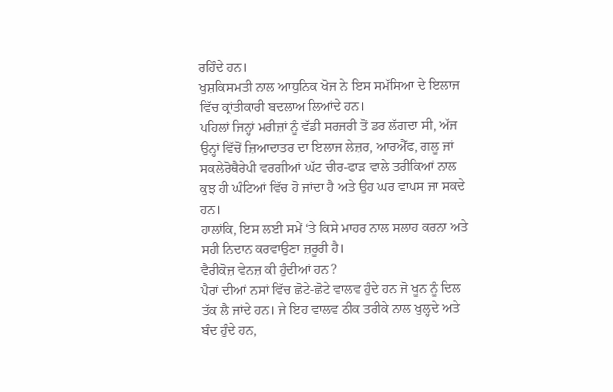ਰਹਿੰਦੇ ਹਨ।
ਖੁਸ਼ਕਿਸਮਤੀ ਨਾਲ ਆਧੁਨਿਕ ਖੋਜ ਨੇ ਇਸ ਸਮੱਸਿਆ ਦੇ ਇਲਾਜ ਵਿੱਚ ਕ੍ਰਾਂਤੀਕਾਰੀ ਬਦਲਾਅ ਲਿਆਂਦੇ ਹਨ।
ਪਹਿਲਾਂ ਜਿਨ੍ਹਾਂ ਮਰੀਜ਼ਾਂ ਨੂੰ ਵੱਡੀ ਸਰਜਰੀ ਤੋਂ ਡਰ ਲੱਗਦਾ ਸੀ, ਅੱਜ ਉਨ੍ਹਾਂ ਵਿੱਚੋਂ ਜ਼ਿਆਦਾਤਰ ਦਾ ਇਲਾਜ ਲੇਜ਼ਰ, ਆਰਐੱਫ, ਗਲੂ ਜਾਂ ਸਕਲੇਰੋਥੈਰੇਪੀ ਵਰਗੀਆਂ ਘੱਟ ਚੀਰ-ਫਾੜ ਵਾਲੇ ਤਰੀਕਿਆਂ ਨਾਲ ਕੁਝ ਹੀ ਘੰਟਿਆਂ ਵਿੱਚ ਹੋ ਜਾਂਦਾ ਹੈ ਅਤੇ ਉਹ ਘਰ ਵਾਪਸ ਜਾ ਸਕਦੇ ਹਨ।
ਹਾਲਾਂਕਿ, ਇਸ ਲਈ ਸਮੇਂ ‘ਤੇ ਕਿਸੇ ਮਾਹਰ ਨਾਲ ਸਲਾਹ ਕਰਨਾ ਅਤੇ ਸਹੀ ਨਿਦਾਨ ਕਰਵਾਉਣਾ ਜ਼ਰੂਰੀ ਹੈ।
ਵੈਰੀਕੋਜ਼ ਵੇਨਜ਼ ਕੀ ਹੁੰਦੀਆਂ ਹਨ?
ਪੈਰਾਂ ਦੀਆਂ ਨਸਾਂ ਵਿੱਚ ਛੋਟੇ-ਛੋਟੇ ਵਾਲਵ ਹੁੰਦੇ ਹਨ ਜੋ ਖੂਨ ਨੂੰ ਦਿਲ ਤੱਕ ਲੈ ਜਾਂਦੇ ਹਨ। ਜੇ ਇਹ ਵਾਲਵ ਠੀਕ ਤਰੀਕੇ ਨਾਲ ਖੁਲ੍ਹਦੇ ਅਤੇ ਬੰਦ ਹੁੰਦੇ ਹਨ,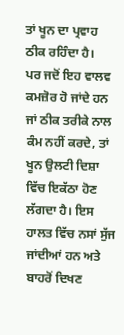ਤਾਂ ਖੂਨ ਦਾ ਪ੍ਰਵਾਹ ਠੀਕ ਰਹਿੰਦਾ ਹੈ।
ਪਰ ਜਦੋਂ ਇਹ ਵਾਲਵ ਕਮਜ਼ੋਰ ਹੋ ਜਾਂਦੇ ਹਨ ਜਾਂ ਠੀਕ ਤਰੀਕੇ ਨਾਲ ਕੰਮ ਨਹੀਂ ਕਰਦੇ, ਤਾਂ ਖੂਨ ਉਲਟੀ ਦਿਸ਼ਾ ਵਿੱਚ ਇਕੱਠਾ ਹੋਣ ਲੱਗਦਾ ਹੈ। ਇਸ ਹਾਲਤ ਵਿੱਚ ਨਸਾਂ ਸੁੱਜ ਜਾਂਦੀਆਂ ਹਨ ਅਤੇ ਬਾਹਰੋਂ ਦਿਖਣ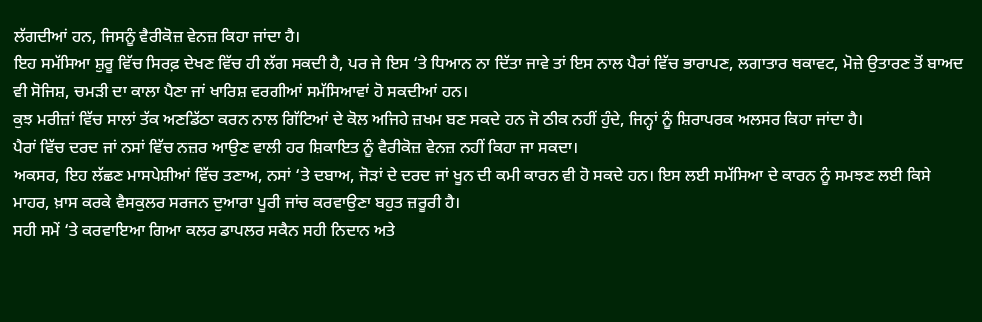ਲੱਗਦੀਆਂ ਹਨ, ਜਿਸਨੂੰ ਵੈਰੀਕੋਜ਼ ਵੇਨਜ਼ ਕਿਹਾ ਜਾਂਦਾ ਹੈ।
ਇਹ ਸਮੱਸਿਆ ਸ਼ੁਰੂ ਵਿੱਚ ਸਿਰਫ਼ ਦੇਖਣ ਵਿੱਚ ਹੀ ਲੱਗ ਸਕਦੀ ਹੈ, ਪਰ ਜੇ ਇਸ ‘ਤੇ ਧਿਆਨ ਨਾ ਦਿੱਤਾ ਜਾਵੇ ਤਾਂ ਇਸ ਨਾਲ ਪੈਰਾਂ ਵਿੱਚ ਭਾਰਾਪਣ, ਲਗਾਤਾਰ ਥਕਾਵਟ, ਮੋਜ਼ੇ ਉਤਾਰਣ ਤੋਂ ਬਾਅਦ ਵੀ ਸੋਜਿਸ਼, ਚਮੜੀ ਦਾ ਕਾਲਾ ਪੈਣਾ ਜਾਂ ਖਾਰਿਸ਼ ਵਰਗੀਆਂ ਸਮੱਸਿਆਵਾਂ ਹੋ ਸਕਦੀਆਂ ਹਨ।
ਕੁਝ ਮਰੀਜ਼ਾਂ ਵਿੱਚ ਸਾਲਾਂ ਤੱਕ ਅਣਡਿੱਠਾ ਕਰਨ ਨਾਲ ਗਿੱਟਿਆਂ ਦੇ ਕੋਲ ਅਜਿਹੇ ਜ਼ਖਮ ਬਣ ਸਕਦੇ ਹਨ ਜੋ ਠੀਕ ਨਹੀਂ ਹੁੰਦੇ, ਜਿਨ੍ਹਾਂ ਨੂੰ ਸ਼ਿਰਾਪਰਕ ਅਲਸਰ ਕਿਹਾ ਜਾਂਦਾ ਹੈ।
ਪੈਰਾਂ ਵਿੱਚ ਦਰਦ ਜਾਂ ਨਸਾਂ ਵਿੱਚ ਨਜ਼ਰ ਆਉਣ ਵਾਲੀ ਹਰ ਸ਼ਿਕਾਇਤ ਨੂੰ ਵੈਰੀਕੋਜ਼ ਵੇਨਜ਼ ਨਹੀਂ ਕਿਹਾ ਜਾ ਸਕਦਾ।
ਅਕਸਰ, ਇਹ ਲੱਛਣ ਮਾਸਪੇਸ਼ੀਆਂ ਵਿੱਚ ਤਣਾਅ, ਨਸਾਂ ‘ਤੇ ਦਬਾਅ, ਜੋੜਾਂ ਦੇ ਦਰਦ ਜਾਂ ਖੂਨ ਦੀ ਕਮੀ ਕਾਰਨ ਵੀ ਹੋ ਸਕਦੇ ਹਨ। ਇਸ ਲਈ ਸਮੱਸਿਆ ਦੇ ਕਾਰਨ ਨੂੰ ਸਮਝਣ ਲਈ ਕਿਸੇ ਮਾਹਰ, ਖ਼ਾਸ ਕਰਕੇ ਵੈਸਕੁਲਰ ਸਰਜਨ ਦੁਆਰਾ ਪੂਰੀ ਜਾਂਚ ਕਰਵਾਉਣਾ ਬਹੁਤ ਜ਼ਰੂਰੀ ਹੈ।
ਸਹੀ ਸਮੇਂ ‘ਤੇ ਕਰਵਾਇਆ ਗਿਆ ਕਲਰ ਡਾਪਲਰ ਸਕੈਨ ਸਹੀ ਨਿਦਾਨ ਅਤੇ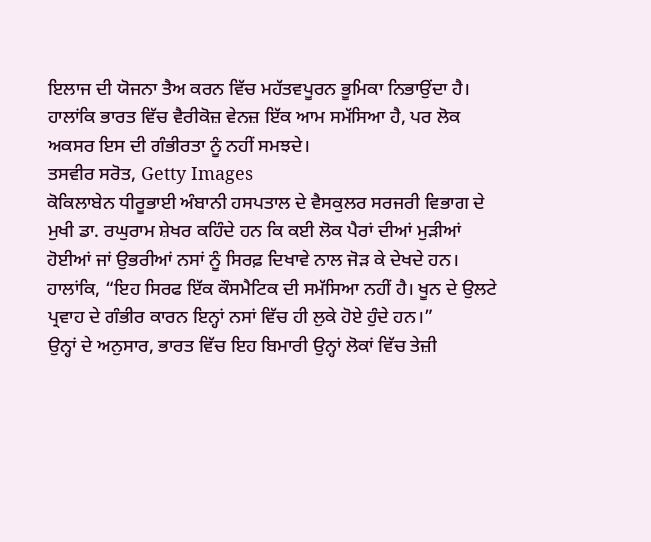ਇਲਾਜ ਦੀ ਯੋਜਨਾ ਤੈਅ ਕਰਨ ਵਿੱਚ ਮਹੱਤਵਪੂਰਨ ਭੂਮਿਕਾ ਨਿਭਾਉਂਦਾ ਹੈ।
ਹਾਲਾਂਕਿ ਭਾਰਤ ਵਿੱਚ ਵੈਰੀਕੋਜ਼ ਵੇਨਜ਼ ਇੱਕ ਆਮ ਸਮੱਸਿਆ ਹੈ, ਪਰ ਲੋਕ ਅਕਸਰ ਇਸ ਦੀ ਗੰਭੀਰਤਾ ਨੂੰ ਨਹੀਂ ਸਮਝਦੇ।
ਤਸਵੀਰ ਸਰੋਤ, Getty Images
ਕੋਕਿਲਾਬੇਨ ਧੀਰੂਭਾਈ ਅੰਬਾਨੀ ਹਸਪਤਾਲ ਦੇ ਵੈਸਕੁਲਰ ਸਰਜਰੀ ਵਿਭਾਗ ਦੇ ਮੁਖੀ ਡਾ. ਰਘੁਰਾਮ ਸ਼ੇਖਰ ਕਹਿੰਦੇ ਹਨ ਕਿ ਕਈ ਲੋਕ ਪੈਰਾਂ ਦੀਆਂ ਮੁੜੀਆਂ ਹੋਈਆਂ ਜਾਂ ਉਭਰੀਆਂ ਨਸਾਂ ਨੂੰ ਸਿਰਫ਼ ਦਿਖਾਵੇ ਨਾਲ ਜੋੜ ਕੇ ਦੇਖਦੇ ਹਨ। ਹਾਲਾਂਕਿ, “ਇਹ ਸਿਰਫ ਇੱਕ ਕੌਸਮੈਟਿਕ ਦੀ ਸਮੱਸਿਆ ਨਹੀਂ ਹੈ। ਖੂਨ ਦੇ ਉਲਟੇ ਪ੍ਰਵਾਹ ਦੇ ਗੰਭੀਰ ਕਾਰਨ ਇਨ੍ਹਾਂ ਨਸਾਂ ਵਿੱਚ ਹੀ ਲੁਕੇ ਹੋਏ ਹੁੰਦੇ ਹਨ।”
ਉਨ੍ਹਾਂ ਦੇ ਅਨੁਸਾਰ, ਭਾਰਤ ਵਿੱਚ ਇਹ ਬਿਮਾਰੀ ਉਨ੍ਹਾਂ ਲੋਕਾਂ ਵਿੱਚ ਤੇਜ਼ੀ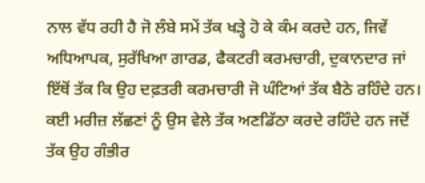ਨਾਲ ਵੱਧ ਰਹੀ ਹੈ ਜੋ ਲੰਬੇ ਸਮੇਂ ਤੱਕ ਖੜ੍ਹੇ ਹੋ ਕੇ ਕੰਮ ਕਰਦੇ ਹਨ, ਜਿਵੇਂ ਅਧਿਆਪਕ, ਸੁਰੱਖਿਆ ਗਾਰਡ, ਫੈਕਟਰੀ ਕਰਮਚਾਰੀ, ਦੁਕਾਨਦਾਰ ਜਾਂ ਇੱਥੋਂ ਤੱਕ ਕਿ ਉਹ ਦਫ਼ਤਰੀ ਕਰਮਚਾਰੀ ਜੋ ਘੰਟਿਆਂ ਤੱਕ ਬੈਠੇ ਰਹਿੰਦੇ ਹਨ।
ਕਈ ਮਰੀਜ਼ ਲੱਛਣਾਂ ਨੂੰ ਉਸ ਵੇਲੇ ਤੱਕ ਅਣਡਿੱਠਾ ਕਰਦੇ ਰਹਿੰਦੇ ਹਨ ਜਦੋਂ ਤੱਕ ਉਹ ਗੰਭੀਰ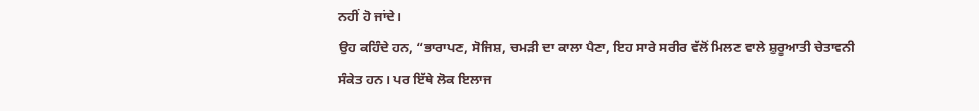ਨਹੀਂ ਹੋ ਜਾਂਦੇ।
ਉਹ ਕਹਿੰਦੇ ਹਨ, “ਭਾਰਾਪਣ, ਸੋਜਿਸ਼, ਚਮੜੀ ਦਾ ਕਾਲਾ ਪੈਣਾ, ਇਹ ਸਾਰੇ ਸਰੀਰ ਵੱਲੋਂ ਮਿਲਣ ਵਾਲੇ ਸ਼ੁਰੂਆਤੀ ਚੇਤਾਵਨੀ ਸੰਕੇਤ ਹਨ। ਪਰ ਇੱਥੇ ਲੋਕ ਇਲਾਜ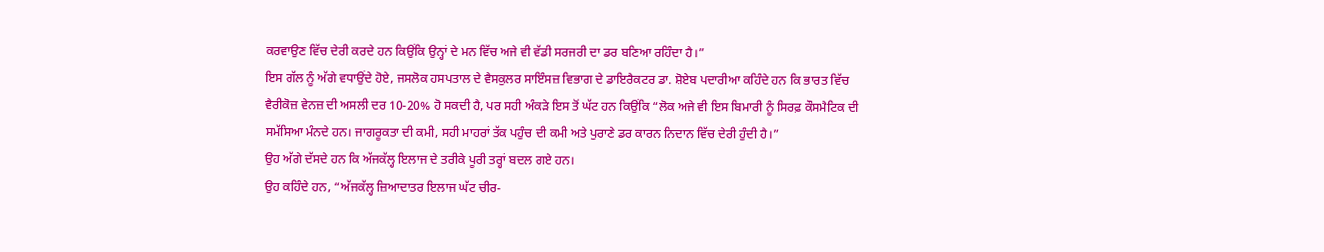ਕਰਵਾਉਣ ਵਿੱਚ ਦੇਰੀ ਕਰਦੇ ਹਨ ਕਿਉਂਕਿ ਉਨ੍ਹਾਂ ਦੇ ਮਨ ਵਿੱਚ ਅਜੇ ਵੀ ਵੱਡੀ ਸਰਜਰੀ ਦਾ ਡਰ ਬਣਿਆ ਰਹਿੰਦਾ ਹੈ।”
ਇਸ ਗੱਲ ਨੂੰ ਅੱਗੇ ਵਧਾਉਂਦੇ ਹੋਏ, ਜਸਲੋਕ ਹਸਪਤਾਲ ਦੇ ਵੈਸਕੁਲਰ ਸਾਇੰਸਜ਼ ਵਿਭਾਗ ਦੇ ਡਾਇਰੈਕਟਰ ਡਾ. ਸ਼ੋਏਬ ਪਦਾਰੀਆ ਕਹਿੰਦੇ ਹਨ ਕਿ ਭਾਰਤ ਵਿੱਚ ਵੈਰੀਕੋਜ਼ ਵੇਨਜ਼ ਦੀ ਅਸਲੀ ਦਰ 10-20% ਹੋ ਸਕਦੀ ਹੈ, ਪਰ ਸਹੀ ਅੰਕੜੇ ਇਸ ਤੋਂ ਘੱਟ ਹਨ ਕਿਉਂਕਿ “ਲੋਕ ਅਜੇ ਵੀ ਇਸ ਬਿਮਾਰੀ ਨੂੰ ਸਿਰਫ਼ ਕੌਸਮੈਟਿਕ ਦੀ ਸਮੱਸਿਆ ਮੰਨਦੇ ਹਨ। ਜਾਗਰੂਕਤਾ ਦੀ ਕਮੀ, ਸਹੀ ਮਾਹਰਾਂ ਤੱਕ ਪਹੁੰਚ ਦੀ ਕਮੀ ਅਤੇ ਪੁਰਾਣੇ ਡਰ ਕਾਰਨ ਨਿਦਾਨ ਵਿੱਚ ਦੇਰੀ ਹੁੰਦੀ ਹੈ।”
ਉਹ ਅੱਗੇ ਦੱਸਦੇ ਹਨ ਕਿ ਅੱਜਕੱਲ੍ਹ ਇਲਾਜ ਦੇ ਤਰੀਕੇ ਪੂਰੀ ਤਰ੍ਹਾਂ ਬਦਲ ਗਏ ਹਨ।
ਉਹ ਕਹਿੰਦੇ ਹਨ, “ਅੱਜਕੱਲ੍ਹ ਜ਼ਿਆਦਾਤਰ ਇਲਾਜ ਘੱਟ ਚੀਰ-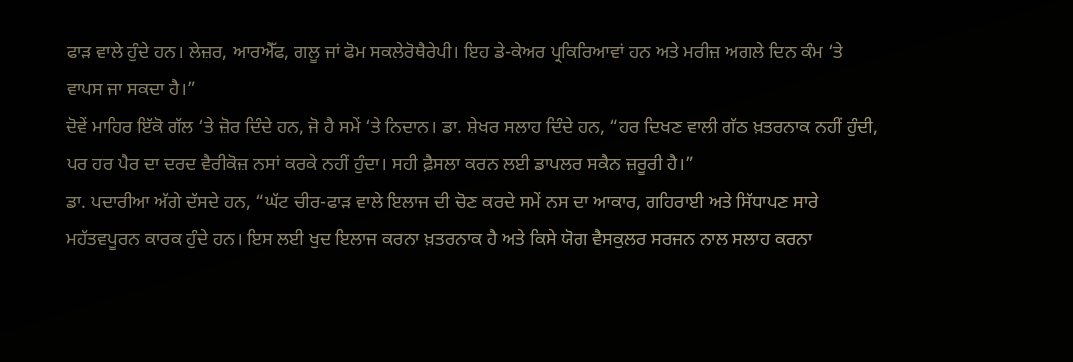ਫਾੜ ਵਾਲੇ ਹੁੰਦੇ ਹਨ। ਲੇਜ਼ਰ, ਆਰਐੱਫ, ਗਲੂ ਜਾਂ ਫੋਮ ਸਕਲੇਰੋਥੈਰੇਪੀ। ਇਹ ਡੇ-ਕੇਅਰ ਪ੍ਰਕਿਰਿਆਵਾਂ ਹਨ ਅਤੇ ਮਰੀਜ਼ ਅਗਲੇ ਦਿਨ ਕੰਮ ‘ਤੇ ਵਾਪਸ ਜਾ ਸਕਦਾ ਹੈ।”
ਦੋਵੇਂ ਮਾਹਿਰ ਇੱਕੋ ਗੱਲ ‘ਤੇ ਜ਼ੋਰ ਦਿੰਦੇ ਹਨ, ਜੋ ਹੈ ਸਮੇਂ ‘ਤੇ ਨਿਦਾਨ। ਡਾ. ਸ਼ੇਖਰ ਸਲਾਹ ਦਿੰਦੇ ਹਨ, “ਹਰ ਦਿਖਣ ਵਾਲੀ ਗੱਠ ਖ਼ਤਰਨਾਕ ਨਹੀਂ ਹੁੰਦੀ, ਪਰ ਹਰ ਪੈਰ ਦਾ ਦਰਦ ਵੈਰੀਕੋਜ਼ ਨਸਾਂ ਕਰਕੇ ਨਹੀਂ ਹੁੰਦਾ। ਸਹੀ ਫ਼ੈਸਲਾ ਕਰਨ ਲਈ ਡਾਪਲਰ ਸਕੈਨ ਜ਼ਰੂਰੀ ਹੈ।”
ਡਾ. ਪਦਾਰੀਆ ਅੱਗੇ ਦੱਸਦੇ ਹਨ, “ਘੱਟ ਚੀਰ-ਫਾੜ ਵਾਲੇ ਇਲਾਜ ਦੀ ਚੋਣ ਕਰਦੇ ਸਮੇਂ ਨਸ ਦਾ ਆਕਾਰ, ਗਹਿਰਾਈ ਅਤੇ ਸਿੱਧਾਪਣ ਸਾਰੇ ਮਹੱਤਵਪੂਰਨ ਕਾਰਕ ਹੁੰਦੇ ਹਨ। ਇਸ ਲਈ ਖੁਦ ਇਲਾਜ ਕਰਨਾ ਖ਼ਤਰਨਾਕ ਹੈ ਅਤੇ ਕਿਸੇ ਯੋਗ ਵੈਸਕੁਲਰ ਸਰਜਨ ਨਾਲ ਸਲਾਹ ਕਰਨਾ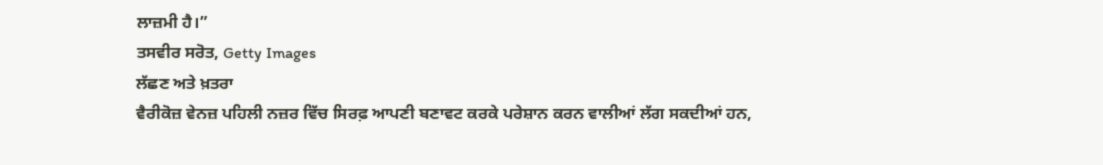ਲਾਜ਼ਮੀ ਹੈ।”
ਤਸਵੀਰ ਸਰੋਤ, Getty Images
ਲੱਛਣ ਅਤੇ ਖ਼ਤਰਾ
ਵੈਰੀਕੋਜ਼ ਵੇਨਜ਼ ਪਹਿਲੀ ਨਜ਼ਰ ਵਿੱਚ ਸਿਰਫ਼ ਆਪਣੀ ਬਣਾਵਟ ਕਰਕੇ ਪਰੇਸ਼ਾਨ ਕਰਨ ਵਾਲੀਆਂ ਲੱਗ ਸਕਦੀਆਂ ਹਨ,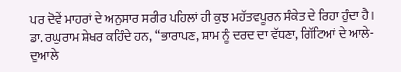ਪਰ ਦੋਵੇਂ ਮਾਹਰਾਂ ਦੇ ਅਨੁਸਾਰ ਸਰੀਰ ਪਹਿਲਾਂ ਹੀ ਕੁਝ ਮਹੱਤਵਪੂਰਨ ਸੰਕੇਤ ਦੇ ਰਿਹਾ ਹੁੰਦਾ ਹੈ।
ਡਾ. ਰਘੁਰਾਮ ਸ਼ੇਖਰ ਕਹਿੰਦੇ ਹਨ, “ਭਾਰਾਪਣ, ਸ਼ਾਮ ਨੂੰ ਦਰਦ ਦਾ ਵੱਧਣਾ, ਗਿੱਟਿਆਂ ਦੇ ਆਲੇ-ਦੁਆਲੇ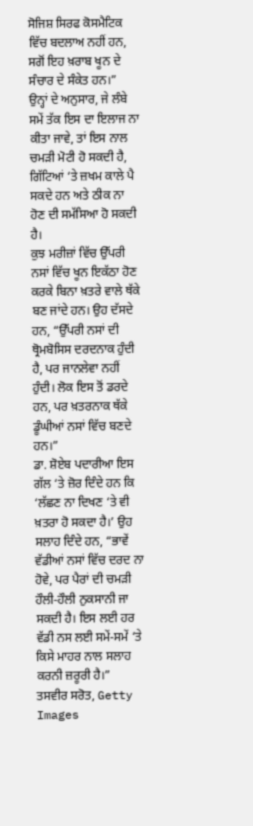ਸੋਜਿਸ਼ ਸਿਰਫ ਕੋਸਮੈਟਿਕ ਵਿੱਚ ਬਦਲਾਅ ਨਹੀਂ ਹਨ, ਸਗੋਂ ਇਹ ਖ਼ਰਾਬ ਖੂਨ ਦੇ ਸੰਚਾਰ ਦੇ ਸੰਕੇਤ ਹਨ।”
ਉਨ੍ਹਾਂ ਦੇ ਅਨੁਸਾਰ, ਜੇ ਲੰਬੇ ਸਮੇਂ ਤੱਕ ਇਸ ਦਾ ਇਲਾਜ ਨਾ ਕੀਤਾ ਜਾਵੇ, ਤਾਂ ਇਸ ਨਾਲ ਚਮੜੀ ਮੋਟੀ ਹੋ ਸਕਦੀ ਹੈ, ਗਿੱਟਿਆਂ ‘ਤੇ ਜ਼ਖਮ ਕਾਲੇ ਪੈ ਸਕਦੇ ਹਨ ਅਤੇ ਠੀਕ ਨਾ ਹੋਣ ਦੀ ਸਮੱਸਿਆ ਹੋ ਸਕਦੀ ਹੈ।
ਕੁਝ ਮਰੀਜ਼ਾਂ ਵਿੱਚ ਉੱਪਰੀ ਨਸਾਂ ਵਿੱਚ ਖੂਨ ਇਕੱਠਾ ਹੋਣ ਕਰਕੇ ਬਿਨਾ ਖ਼ਤਰੇ ਵਾਲੇ ਥੱਕੇ ਬਣ ਜਾਂਦੇ ਹਨ। ਉਹ ਦੱਸਦੇ ਹਨ, “ਉੱਪਰੀ ਨਸਾਂ ਦੀ ਥ੍ਰੋਮਬੋਸਿਸ ਦਰਦਨਾਕ ਹੁੰਦੀ ਹੈ, ਪਰ ਜਾਨਲੇਵਾ ਨਹੀਂ ਹੁੰਦੀ। ਲੋਕ ਇਸ ਤੋਂ ਡਰਦੇ ਹਨ, ਪਰ ਖ਼ਤਰਨਾਕ ਥੱਕੇ ਡੂੰਘੀਆਂ ਨਸਾਂ ਵਿੱਚ ਬਣਦੇ ਹਨ।”
ਡਾ. ਸ਼ੋਏਬ ਪਦਾਰੀਆ ਇਸ ਗੱਲ ‘ਤੇ ਜ਼ੋਰ ਦਿੰਦੇ ਹਨ ਕਿ ‘ਲੱਛਣ ਨਾ ਦਿਖਣ ‘ਤੇ ਵੀ ਖ਼ਤਰਾ ਹੋ ਸਕਦਾ ਹੈ।’ ਉਹ ਸਲਾਹ ਦਿੰਦੇ ਹਨ, “ਭਾਵੇਂ ਵੱਡੀਆਂ ਨਸਾਂ ਵਿੱਚ ਦਰਦ ਨਾ ਹੋਵੇ, ਪਰ ਪੈਰਾਂ ਦੀ ਚਮੜੀ ਹੌਲੀ-ਹੌਲੀ ਨੁਕਸਾਨੀ ਜਾ ਸਕਦੀ ਹੈ। ਇਸ ਲਈ ਹਰ ਵੱਡੀ ਨਸ ਲਈ ਸਮੇਂ-ਸਮੇਂ ‘ਤੇ ਕਿਸੇ ਮਾਹਰ ਨਾਲ ਸਲਾਹ ਕਰਨੀ ਜ਼ਰੂਰੀ ਹੈ।”
ਤਸਵੀਰ ਸਰੋਤ, Getty Images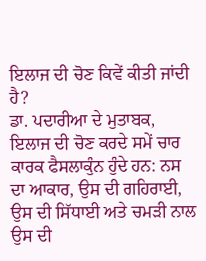ਇਲਾਜ ਦੀ ਚੋਣ ਕਿਵੇਂ ਕੀਤੀ ਜਾਂਦੀ ਹੈ?
ਡਾ. ਪਦਾਰੀਆ ਦੇ ਮੁਤਾਬਕ, ਇਲਾਜ ਦੀ ਚੋਣ ਕਰਦੇ ਸਮੇਂ ਚਾਰ ਕਾਰਕ ਫੈਸਲਾਕੁੰਨ ਹੁੰਦੇ ਹਨ: ਨਸ ਦਾ ਆਕਾਰ, ਉਸ ਦੀ ਗਹਿਰਾਈ, ਉਸ ਦੀ ਸਿੱਧਾਈ ਅਤੇ ਚਮੜੀ ਨਾਲ ਉਸ ਦੀ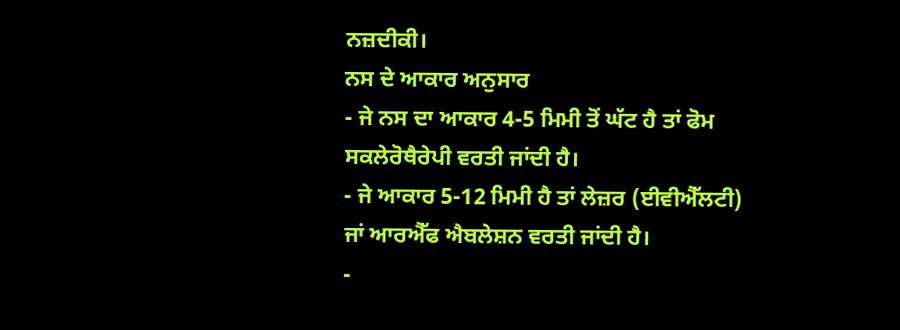ਨਜ਼ਦੀਕੀ।
ਨਸ ਦੇ ਆਕਾਰ ਅਨੁਸਾਰ
- ਜੇ ਨਸ ਦਾ ਆਕਾਰ 4-5 ਮਿਮੀ ਤੋਂ ਘੱਟ ਹੈ ਤਾਂ ਫੋਮ ਸਕਲੇਰੋਥੈਰੇਪੀ ਵਰਤੀ ਜਾਂਦੀ ਹੈ।
- ਜੇ ਆਕਾਰ 5-12 ਮਿਮੀ ਹੈ ਤਾਂ ਲੇਜ਼ਰ (ਈਵੀਐੱਲਟੀ) ਜਾਂ ਆਰਐੱਫ ਐਬਲੇਸ਼ਨ ਵਰਤੀ ਜਾਂਦੀ ਹੈ।
-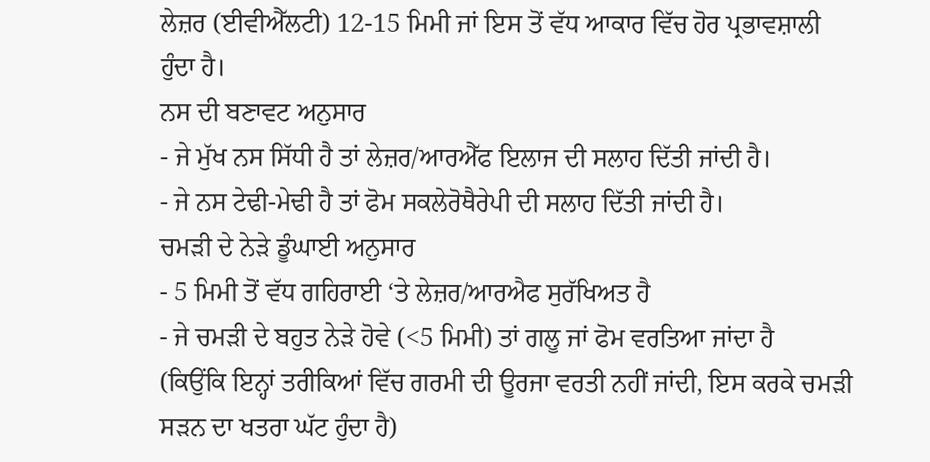ਲੇਜ਼ਰ (ਈਵੀਐੱਲਟੀ) 12-15 ਮਿਮੀ ਜਾਂ ਇਸ ਤੋਂ ਵੱਧ ਆਕਾਰ ਵਿੱਚ ਹੋਰ ਪ੍ਰਭਾਵਸ਼ਾਲੀ ਹੁੰਦਾ ਹੈ।
ਨਸ ਦੀ ਬਣਾਵਟ ਅਨੁਸਾਰ
- ਜੇ ਮੁੱਖ ਨਸ ਸਿੱਧੀ ਹੈ ਤਾਂ ਲੇਜ਼ਰ/ਆਰਐੱਫ ਇਲਾਜ ਦੀ ਸਲਾਹ ਦਿੱਤੀ ਜਾਂਦੀ ਹੈ।
- ਜੇ ਨਸ ਟੇਢੀ-ਮੇਢੀ ਹੈ ਤਾਂ ਫੋਮ ਸਕਲੇਰੋਥੈਰੇਪੀ ਦੀ ਸਲਾਹ ਦਿੱਤੀ ਜਾਂਦੀ ਹੈ।
ਚਮੜੀ ਦੇ ਨੇੜੇ ਡੂੰਘਾਈ ਅਨੁਸਾਰ
- 5 ਮਿਮੀ ਤੋਂ ਵੱਧ ਗਹਿਰਾਈ ‘ਤੇ ਲੇਜ਼ਰ/ਆਰਐਫ ਸੁਰੱਖਿਅਤ ਹੈ
- ਜੇ ਚਮੜੀ ਦੇ ਬਹੁਤ ਨੇੜੇ ਹੋਵੇ (<5 ਮਿਮੀ) ਤਾਂ ਗਲੂ ਜਾਂ ਫੋਮ ਵਰਤਿਆ ਜਾਂਦਾ ਹੈ
(ਕਿਉਂਕਿ ਇਨ੍ਹਾਂ ਤਰੀਕਿਆਂ ਵਿੱਚ ਗਰਮੀ ਦੀ ਊਰਜਾ ਵਰਤੀ ਨਹੀਂ ਜਾਂਦੀ, ਇਸ ਕਰਕੇ ਚਮੜੀ ਸੜਨ ਦਾ ਖਤਰਾ ਘੱਟ ਹੁੰਦਾ ਹੈ)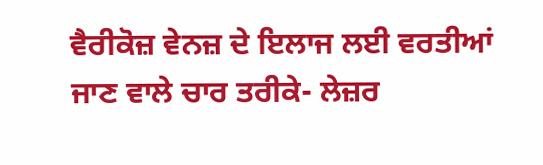ਵੈਰੀਕੋਜ਼ ਵੇਨਜ਼ ਦੇ ਇਲਾਜ ਲਈ ਵਰਤੀਆਂ ਜਾਣ ਵਾਲੇ ਚਾਰ ਤਰੀਕੇ- ਲੇਜ਼ਰ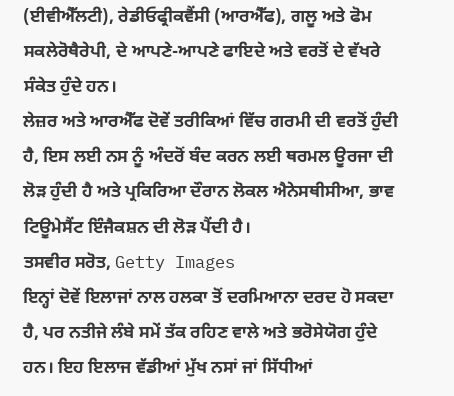(ਈਵੀਐੱਲਟੀ), ਰੇਡੀਓਫ੍ਰੀਕਵੈਂਸੀ (ਆਰਐੱਫ), ਗਲੂ ਅਤੇ ਫੋਮ ਸਕਲੇਰੋਥੈਰੇਪੀ, ਦੇ ਆਪਣੇ-ਆਪਣੇ ਫਾਇਦੇ ਅਤੇ ਵਰਤੋਂ ਦੇ ਵੱਖਰੇ ਸੰਕੇਤ ਹੁੰਦੇ ਹਨ।
ਲੇਜ਼ਰ ਅਤੇ ਆਰਐੱਫ ਦੋਵੇਂ ਤਰੀਕਿਆਂ ਵਿੱਚ ਗਰਮੀ ਦੀ ਵਰਤੋਂ ਹੁੰਦੀ ਹੈ, ਇਸ ਲਈ ਨਸ ਨੂੰ ਅੰਦਰੋਂ ਬੰਦ ਕਰਨ ਲਈ ਥਰਮਲ ਊਰਜਾ ਦੀ ਲੋੜ ਹੁੰਦੀ ਹੈ ਅਤੇ ਪ੍ਰਕਿਰਿਆ ਦੌਰਾਨ ਲੋਕਲ ਐਨੇਸਥੀਸੀਆ, ਭਾਵ ਟਿਊਮੇਸੈਂਟ ਇੰਜੈਕਸ਼ਨ ਦੀ ਲੋੜ ਪੈਂਦੀ ਹੈ।
ਤਸਵੀਰ ਸਰੋਤ, Getty Images
ਇਨ੍ਹਾਂ ਦੋਵੇਂ ਇਲਾਜਾਂ ਨਾਲ ਹਲਕਾ ਤੋਂ ਦਰਮਿਆਨਾ ਦਰਦ ਹੋ ਸਕਦਾ ਹੈ, ਪਰ ਨਤੀਜੇ ਲੰਬੇ ਸਮੇਂ ਤੱਕ ਰਹਿਣ ਵਾਲੇ ਅਤੇ ਭਰੋਸੇਯੋਗ ਹੁੰਦੇ ਹਨ। ਇਹ ਇਲਾਜ ਵੱਡੀਆਂ ਮੁੱਖ ਨਸਾਂ ਜਾਂ ਸਿੱਧੀਆਂ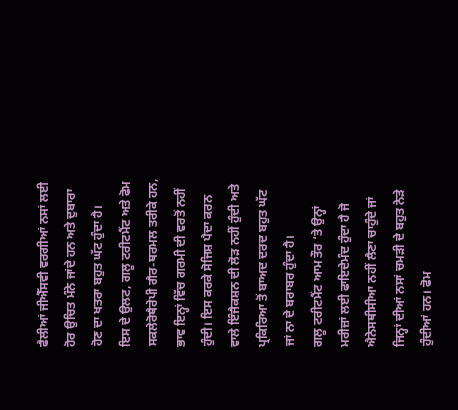ਫੈਲੀਆਂ ਜੀਐੱਸਵੀ ਵਰਗੀਆਂ ਨਸਾਂ ਲਈ ਹੋਰ ਉਚਿਤ ਮੰਨੇ ਜਾਂਦੇ ਹਨ ਅਤੇ ਦੁਬਾਰਾ ਹੋਣ ਦਾ ਖਤਰਾ ਬਹੁਤ ਘੱਟ ਹੁੰਦਾ ਹੈ।
ਇਸ ਦੇ ਉਲਟ, ਗਲੂ ਟਰੀਟਮੈਂਟ ਅਤੇ ਫੋਮ ਸਕਲੇਰੋਥੈਰੇਪੀ ਗੈਰ-ਥਰਮਲ ਤਰੀਕੇ ਹਨ, ਭਾਵ ਇਨ੍ਹਾਂ ਵਿੱਚ ਗਰਮੀ ਦੀ ਵਰਤੋਂ ਨਹੀਂ ਹੁੰਦੀ। ਇਸ ਕਰਕੇ ਸੋਜਿਸ਼ ਪੈਦਾ ਕਰਨ ਵਾਲੇ ਇੰਜੈਕਸ਼ਨ ਦੀ ਲੋੜ ਨਹੀਂ ਹੁੰਦੀ ਅਤੇ ਪ੍ਰਕਿਰਿਆ ਤੋਂ ਬਾਅਦ ਦਰਦ ਬਹੁਤ ਘੱਟ ਜਾਂ ਨਾ ਦੇ ਬਰਾਬਰ ਹੁੰਦਾ ਹੈ।
ਗਲੂ ਟਰੀਟਮੈਂਟ ਆਮ ਤੌਰ ‘ਤੇ ਉਨ੍ਹਾਂ ਮਰੀਜ਼ਾਂ ਲਈ ਫਾਇਦੇਮੰਦ ਹੁੰਦਾ ਹੈ ਜੋ ਐਨੇਸਥੀਸੀਆ ਨਹੀਂ ਲੈਣਾ ਚਾਹੁੰਦੇ ਜਾਂ ਜਿਨ੍ਹਾਂ ਦੀਆਂ ਨਸਾਂ ਚਮੜੀ ਦੇ ਬਹੁਤ ਨੇੜੇ ਹੁੰਦੀਆਂ ਹਨ। ਫੋਮ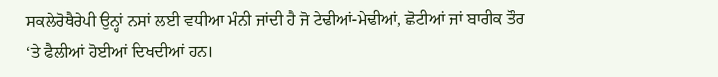ਸਕਲੇਰੋਥੈਰੇਪੀ ਉਨ੍ਹਾਂ ਨਸਾਂ ਲਈ ਵਧੀਆ ਮੰਨੀ ਜਾਂਦੀ ਹੈ ਜੋ ਟੇਢੀਆਂ-ਮੇਢੀਆਂ, ਛੋਟੀਆਂ ਜਾਂ ਬਾਰੀਕ ਤੌਰ ‘ਤੇ ਫੈਲੀਆਂ ਹੋਈਆਂ ਦਿਖਦੀਆਂ ਹਨ।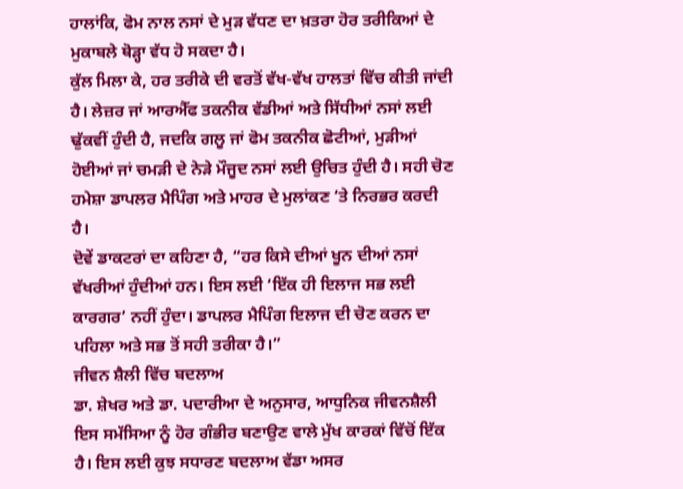ਹਾਲਾਂਕਿ, ਫੋਮ ਨਾਲ ਨਸਾਂ ਦੇ ਮੁੜ ਵੱਧਣ ਦਾ ਖ਼ਤਰਾ ਹੋਰ ਤਰੀਕਿਆਂ ਦੇ ਮੁਕਾਬਲੇ ਥੋੜ੍ਹਾ ਵੱਧ ਹੋ ਸਕਦਾ ਹੈ।
ਕੁੱਲ ਮਿਲਾ ਕੇ, ਹਰ ਤਰੀਕੇ ਦੀ ਵਰਤੋਂ ਵੱਖ-ਵੱਖ ਹਾਲਤਾਂ ਵਿੱਚ ਕੀਤੀ ਜਾਂਦੀ ਹੈ। ਲੇਜ਼ਰ ਜਾਂ ਆਰਐੱਫ ਤਕਨੀਕ ਵੱਡੀਆਂ ਅਤੇ ਸਿੱਧੀਆਂ ਨਸਾਂ ਲਈ ਢੁੱਕਵੀਂ ਹੁੰਦੀ ਹੈ, ਜਦਕਿ ਗਲੂ ਜਾਂ ਫੋਮ ਤਕਨੀਕ ਛੋਟੀਆਂ, ਮੁੜੀਆਂ ਹੋਈਆਂ ਜਾਂ ਚਮੜੀ ਦੇ ਨੇੜੇ ਮੌਜੂਦ ਨਸਾਂ ਲਈ ਉਚਿਤ ਹੁੰਦੀ ਹੈ। ਸਹੀ ਚੋਣ ਹਮੇਸ਼ਾ ਡਾਪਲਰ ਮੈਪਿੰਗ ਅਤੇ ਮਾਹਰ ਦੇ ਮੁਲਾਂਕਣ ‘ਤੇ ਨਿਰਭਰ ਕਰਦੀ ਹੈ।
ਦੋਵੇਂ ਡਾਕਟਰਾਂ ਦਾ ਕਹਿਣਾ ਹੈ, “ਹਰ ਕਿਸੇ ਦੀਆਂ ਖੂਨ ਦੀਆਂ ਨਸਾਂ ਵੱਖਰੀਆਂ ਹੁੰਦੀਆਂ ਹਨ। ਇਸ ਲਈ ‘ਇੱਕ ਹੀ ਇਲਾਜ ਸਭ ਲਈ ਕਾਰਗਰ’ ਨਹੀਂ ਹੁੰਦਾ। ਡਾਪਲਰ ਮੈਪਿੰਗ ਇਲਾਜ ਦੀ ਚੋਣ ਕਰਨ ਦਾ ਪਹਿਲਾ ਅਤੇ ਸਭ ਤੋਂ ਸਹੀ ਤਰੀਕਾ ਹੈ।”
ਜੀਵਨ ਸ਼ੈਲੀ ਵਿੱਚ ਬਦਲਾਅ
ਡਾ. ਸ਼ੇਖਰ ਅਤੇ ਡਾ. ਪਦਾਰੀਆ ਦੇ ਅਨੁਸਾਰ, ਆਧੁਨਿਕ ਜੀਵਨਸ਼ੈਲੀ ਇਸ ਸਮੱਸਿਆ ਨੂੰ ਹੋਰ ਗੰਭੀਰ ਬਣਾਉਣ ਵਾਲੇ ਮੁੱਖ ਕਾਰਕਾਂ ਵਿੱਚੋਂ ਇੱਕ ਹੈ। ਇਸ ਲਈ ਕੁਝ ਸਧਾਰਣ ਬਦਲਾਅ ਵੱਡਾ ਅਸਰ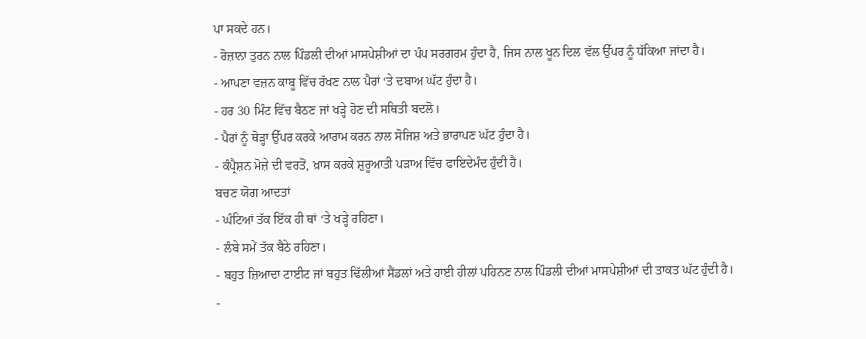ਪਾ ਸਕਦੇ ਹਨ।
- ਰੋਜ਼ਾਨਾ ਤੁਰਨ ਨਾਲ ਪਿੰਡਲੀ ਦੀਆਂ ਮਾਸਪੇਸ਼ੀਆਂ ਦਾ ਪੰਪ ਸਰਗਰਮ ਹੁੰਦਾ ਹੈ, ਜਿਸ ਨਾਲ ਖੂਨ ਦਿਲ ਵੱਲ ਉੱਪਰ ਨੂੰ ਧੱਕਿਆ ਜਾਂਦਾ ਹੈ।
- ਆਪਣਾ ਵਜ਼ਨ ਕਾਬੂ ਵਿੱਚ ਰੱਖਣ ਨਾਲ ਪੈਰਾਂ ‘ਤੇ ਦਬਾਅ ਘੱਟ ਹੁੰਦਾ ਹੈ।
- ਹਰ 30 ਮਿੰਟ ਵਿੱਚ ਬੈਠਣ ਜਾਂ ਖੜ੍ਹੇ ਹੋਣ ਦੀ ਸਥਿਤੀ ਬਦਲੋ।
- ਪੈਰਾਂ ਨੂੰ ਥੋੜ੍ਹਾ ਉੱਪਰ ਕਰਕੇ ਆਰਾਮ ਕਰਨ ਨਾਲ ਸੋਜਿਸ਼ ਅਤੇ ਭਾਰਾਪਣ ਘੱਟ ਹੁੰਦਾ ਹੈ।
- ਕੰਪ੍ਰੈਸ਼ਨ ਮੋਜ਼ੇ ਦੀ ਵਰਤੋਂ, ਖ਼ਾਸ ਕਰਕੇ ਸ਼ੁਰੂਆਤੀ ਪੜਾਅ ਵਿੱਚ ਫਾਇਦੇਮੰਦ ਹੁੰਦੀ ਹੈ।
ਬਚਣ ਯੋਗ ਆਦਤਾਂ
- ਘੰਟਿਆਂ ਤੱਕ ਇੱਕ ਹੀ ਥਾਂ ‘ਤੇ ਖੜ੍ਹੇ ਰਹਿਣਾ।
- ਲੰਬੇ ਸਮੇਂ ਤੱਕ ਬੈਠੇ ਰਹਿਣਾ।
- ਬਹੁਤ ਜ਼ਿਆਦਾ ਟਾਈਟ ਜਾਂ ਬਹੁਤ ਢਿੱਲੀਆਂ ਸੈਂਡਲਾਂ ਅਤੇ ਹਾਈ ਹੀਲਾਂ ਪਹਿਨਣ ਨਾਲ ਪਿੰਡਲੀ ਦੀਆਂ ਮਾਸਪੇਸ਼ੀਆਂ ਦੀ ਤਾਕਤ ਘੱਟ ਹੁੰਦੀ ਹੈ।
-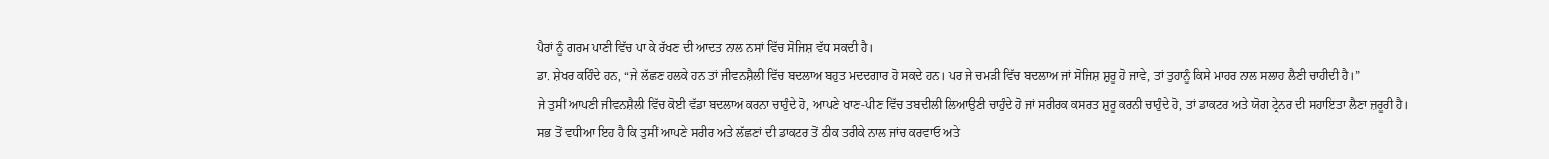ਪੈਰਾਂ ਨੂੰ ਗਰਮ ਪਾਣੀ ਵਿੱਚ ਪਾ ਕੇ ਰੱਖਣ ਦੀ ਆਦਤ ਨਾਲ ਨਸਾਂ ਵਿੱਚ ਸੋਜਿਸ਼ ਵੱਧ ਸਕਦੀ ਹੈ।
ਡਾ. ਸ਼ੇਖਰ ਕਹਿੰਦੇ ਹਨ, “ਜੇ ਲੱਛਣ ਹਲਕੇ ਹਨ ਤਾਂ ਜੀਵਨਸ਼ੈਲੀ ਵਿੱਚ ਬਦਲਾਅ ਬਹੁਤ ਮਦਦਗਾਰ ਹੋ ਸਕਦੇ ਹਨ। ਪਰ ਜੇ ਚਮੜੀ ਵਿੱਚ ਬਦਲਾਅ ਜਾਂ ਸੋਜਿਸ਼ ਸ਼ੁਰੂ ਹੋ ਜਾਵੇ, ਤਾਂ ਤੁਹਾਨੂੰ ਕਿਸੇ ਮਾਹਰ ਨਾਲ ਸਲਾਹ ਲੈਣੀ ਚਾਹੀਦੀ ਹੈ।”
ਜੇ ਤੁਸੀਂ ਆਪਣੀ ਜੀਵਨਸ਼ੈਲੀ ਵਿੱਚ ਕੋਈ ਵੱਡਾ ਬਦਲਾਅ ਕਰਨਾ ਚਾਹੁੰਦੇ ਹੋ, ਆਪਣੇ ਖਾਣ-ਪੀਣ ਵਿੱਚ ਤਬਦੀਲੀ ਲਿਆਉਣੀ ਚਾਹੁੰਦੇ ਹੋ ਜਾਂ ਸਰੀਰਕ ਕਸਰਤ ਸ਼ੁਰੂ ਕਰਨੀ ਚਾਹੁੰਦੇ ਹੋ, ਤਾਂ ਡਾਕਟਰ ਅਤੇ ਯੋਗ ਟ੍ਰੇਨਰ ਦੀ ਸਹਾਇਤਾ ਲੈਣਾ ਜ਼ਰੂਰੀ ਹੈ।
ਸਭ ਤੋਂ ਵਧੀਆ ਇਹ ਹੈ ਕਿ ਤੁਸੀਂ ਆਪਣੇ ਸਰੀਰ ਅਤੇ ਲੱਛਣਾਂ ਦੀ ਡਾਕਟਰ ਤੋਂ ਠੀਕ ਤਰੀਕੇ ਨਾਲ ਜਾਂਚ ਕਰਵਾਓ ਅਤੇ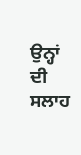ਉਨ੍ਹਾਂ ਦੀ ਸਲਾਹ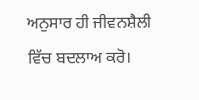ਅਨੁਸਾਰ ਹੀ ਜੀਵਨਸ਼ੈਲੀ ਵਿੱਚ ਬਦਲਾਅ ਕਰੋ।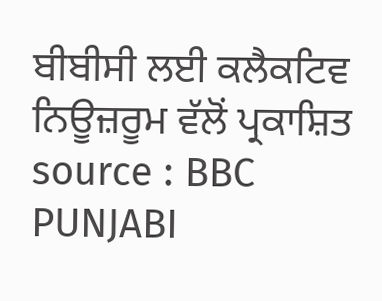ਬੀਬੀਸੀ ਲਈ ਕਲੈਕਟਿਵ ਨਿਊਜ਼ਰੂਮ ਵੱਲੋਂ ਪ੍ਰਕਾਸ਼ਿਤ
source : BBC PUNJABI